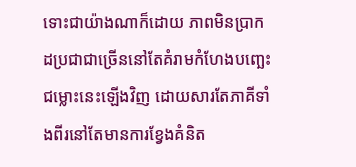ទោះជាយ៉ាងណាក៏ដោយ ភាពមិនប្រាកដប្រជាជាច្រើននៅតែគំរាមកំហែងបញ្ឆេះជម្លោះនេះឡើងវិញ ដោយសារតែភាគីទាំងពីរនៅតែមានការខ្វែងគំនិត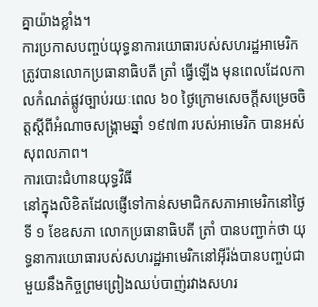គ្នាយ៉ាងខ្លាំង។
ការប្រកាសបញ្ចប់យុទ្ធនាការយោធារបស់សហរដ្ឋអាមេរិក ត្រូវបានលោកប្រធានាធិបតី ត្រាំ ធ្វើឡើង មុនពេលដែលកាលកំណត់ផ្លូវច្បាប់រយៈពេល ៦០ ថ្ងៃក្រោមសេចក្តីសម្រេចចិត្តស្តីពីអំណាចសង្គ្រាមឆ្នាំ ១៩៧៣ របស់អាមេរិក បានអស់សុពលភាព។
ការបោះជំហានយុទ្ធវិធី
នៅក្នុងលិខិតដែលផ្ញើទៅកាន់សមាជិកសភាអាមេរិកនៅថ្ងៃទី ១ ខែឧសភា លោកប្រធានាធិបតី ត្រាំ បានបញ្ជាក់ថា យុទ្ធនាការយោធារបស់សហរដ្ឋអាមេរិកនៅអ៊ីរ៉ង់បានបញ្ចប់ជាមួយនឹងកិច្ចព្រមព្រៀងឈប់បាញ់រវាងសហរ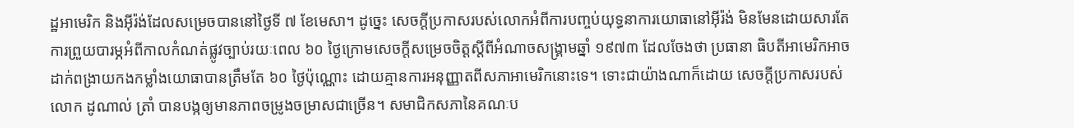ដ្ឋអាមេរិក និងអ៊ីរ៉ង់ដែលសម្រេចបាននៅថ្ងៃទី ៧ ខែមេសា។ ដូច្នេះ សេចក្ដីប្រកាសរបស់លោកអំពីការបញ្ចប់យុទ្ធនាការយោធានៅអ៊ីរ៉ង់ មិនមែនដោយសារតែការព្រួយបារម្ភអំពីកាលកំណត់ផ្លូវច្បាប់រយៈពេល ៦០ ថ្ងៃក្រោមសេចក្តីសម្រេចចិត្តស្តីពីអំណាចសង្គ្រាមឆ្នាំ ១៩៧៣ ដែលចែងថា ប្រធានា ធិបតីអាមេរិកអាចដាក់ពង្រាយកងកម្លាំងយោធាបានត្រឹមតែ ៦០ ថ្ងៃប៉ុណ្ណោះ ដោយគ្មានការអនុញ្ញាតពីសភាអាមេរិកនោះទេ។ ទោះជាយ៉ាងណាក៏ដោយ សេចក្ដីប្រកាសរបស់លោក ដូណាល់ ត្រាំ បានបង្កឲ្យមានភាពចម្រូងចម្រាសជាច្រើន។ សមាជិកសភានៃគណៈប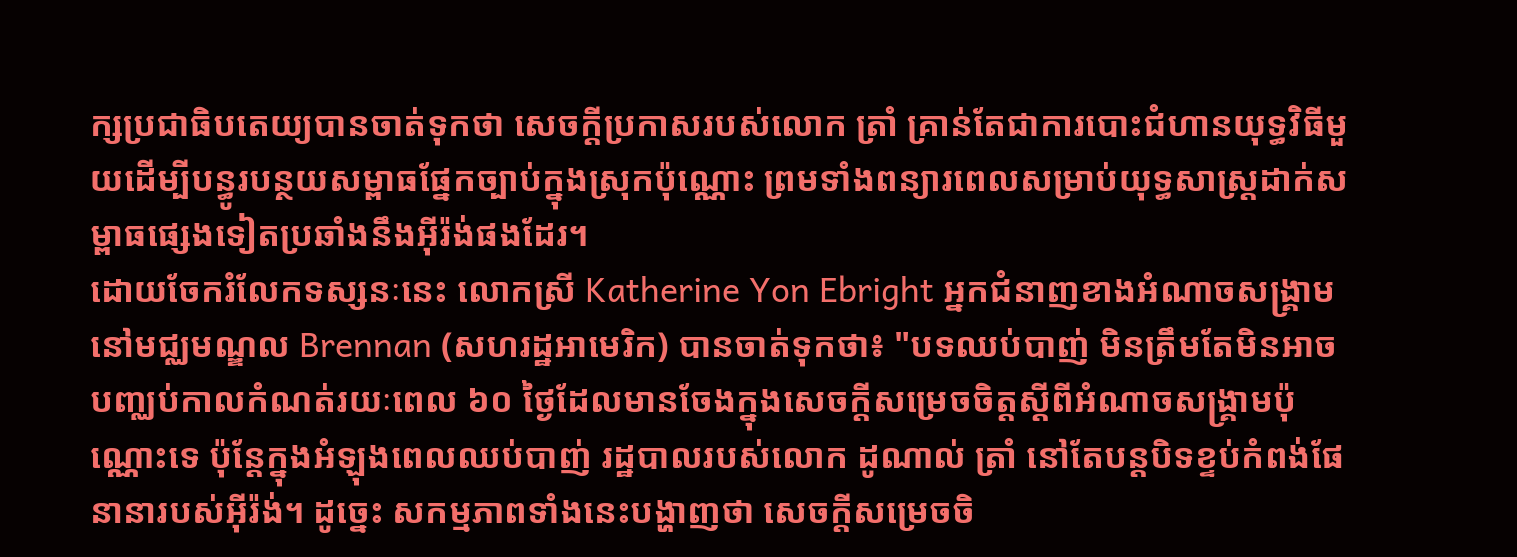ក្សប្រជាធិបតេយ្យបានចាត់ទុកថា សេចក្តីប្រកាសរបស់លោក ត្រាំ គ្រាន់តែជាការបោះជំហានយុទ្ធវិធីមួយដើម្បីបន្ធូរបន្ថយសម្ពាធផ្នែកច្បាប់ក្នុងស្រុកប៉ុណ្ណោះ ព្រមទាំងពន្យារពេលសម្រាប់យុទ្ធសាស្ត្រដាក់សម្ពាធផ្សេងទៀតប្រឆាំងនឹងអ៊ីរ៉ង់ផងដែរ។
ដោយចែករំលែកទស្សនៈនេះ លោកស្រី Katherine Yon Ebright អ្នកជំនាញខាងអំណាចសង្គ្រាមនៅមជ្ឈមណ្ឌល Brennan (សហរដ្ឋអាមេរិក) បានចាត់ទុកថា៖ "បទឈប់បាញ់ មិនត្រឹមតែមិនអាចបញ្ឈប់កាលកំណត់រយៈពេល ៦០ ថ្ងៃដែលមានចែងក្នុងសេចក្តីសម្រេចចិត្តស្តីពីអំណាចសង្គ្រាមប៉ុណ្ណោះទេ ប៉ុន្តែក្នុងអំឡុងពេលឈប់បាញ់ រដ្ឋបាលរបស់លោក ដូណាល់ ត្រាំ នៅតែបន្តបិទខ្ទប់កំពង់ផែនានារបស់អ៊ីរ៉ង់។ ដូច្នេះ សកម្មភាពទាំងនេះបង្ហាញថា សេចក្តីសម្រេចចិ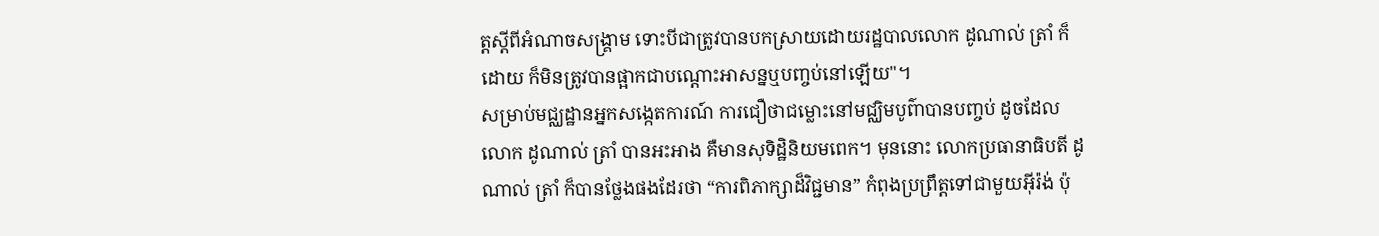ត្តស្តីពីអំណាចសង្គ្រាម ទោះបីជាត្រូវបានបកស្រាយដោយរដ្ឋបាលលោក ដូណាល់ ត្រាំ ក៏ដោយ ក៏មិនត្រូវបានផ្អាកជាបណ្ដោះអាសន្នឬបញ្ចប់នៅឡើយ"។
សម្រាប់មជ្ឈដ្ឋានអ្នកសង្កេតការណ៍ ការជឿថាជម្លោះនៅមជ្ឈិមបូព៌ាបានបញ្ចប់ ដូចដែលលោក ដូណាល់ ត្រាំ បានអះអាង គឺមានសុទិដ្ឋិនិយមពេក។ មុននោះ លោកប្រធានាធិបតី ដូណាល់ ត្រាំ ក៏បានថ្លែងផងដែរថា “ការពិភាក្សាដ៏វិជ្ជមាន” កំពុងប្រព្រឹត្តទៅជាមួយអ៊ីរ៉ង់ ប៉ុ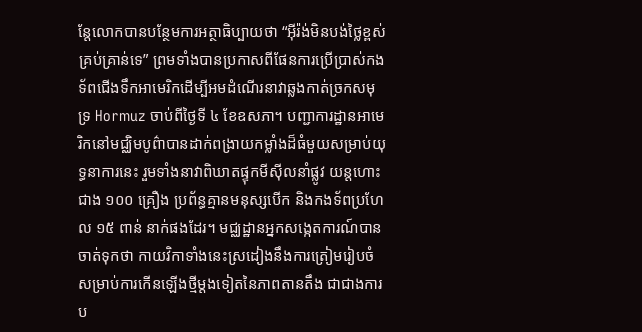ន្តែលោកបានបន្ថែមការអត្ថាធិប្បាយថា “អ៊ីរ៉ង់មិនបង់ថ្លៃខ្ពស់គ្រប់គ្រាន់ទេ” ព្រមទាំងបានប្រកាសពីផែនការប្រើប្រាស់កងទ័ពជើងទឹកអាមេរិកដើម្បីអមដំណើរនាវាឆ្លងកាត់ច្រកសមុទ្រ Hormuz ចាប់ពីថ្ងៃទី ៤ ខែឧសភា។ បញ្ជាការដ្ឋានអាមេរិកនៅមជ្ឈិមបូព៌ាបានដាក់ពង្រាយកម្លាំងដ៏ធំមួយសម្រាប់យុទ្ធនាការនេះ រួមទាំងនាវាពិឃាតផ្ទុកមីស៊ីលនាំផ្លូវ យន្តហោះជាង ១០០ គ្រឿង ប្រព័ន្ធគ្មានមនុស្សបើក និងកងទ័ពប្រហែល ១៥ ពាន់ នាក់ផងដែរ។ មជ្ឈដ្ឋានអ្នកសង្កេតការណ៍បានចាត់ទុកថា កាយវិកាទាំងនេះស្រដៀងនឹងការត្រៀមរៀបចំសម្រាប់ការកើនឡើងថ្មីម្ដងទៀតនៃភាពតានតឹង ជាជាងការប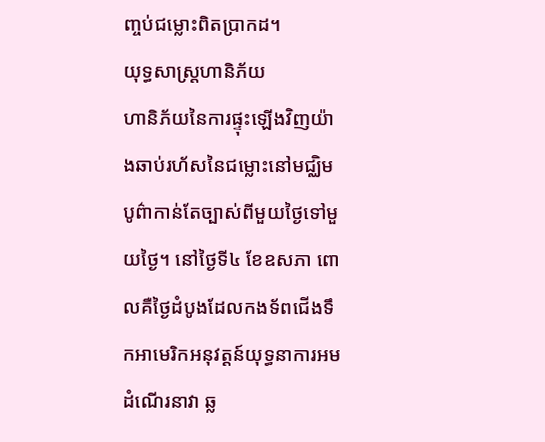ញ្ចប់ជម្លោះពិតប្រាកដ។
យុទ្ធសាស្ត្រហានិភ័យ
ហានិភ័យនៃការផ្ទុះឡើងវិញយ៉ាងឆាប់រហ័សនៃជម្លោះនៅមជ្ឈិមបូព៌ាកាន់តែច្បាស់ពីមួយថ្ងៃទៅមួយថ្ងៃ។ នៅថ្ងៃទី៤ ខែឧសភា ពោលគឺថ្ងៃដំបូងដែលកងទ័ពជើងទឹកអាមេរិកអនុវត្តន៍យុទ្ធនាការអមដំណើរនាវា ឆ្ល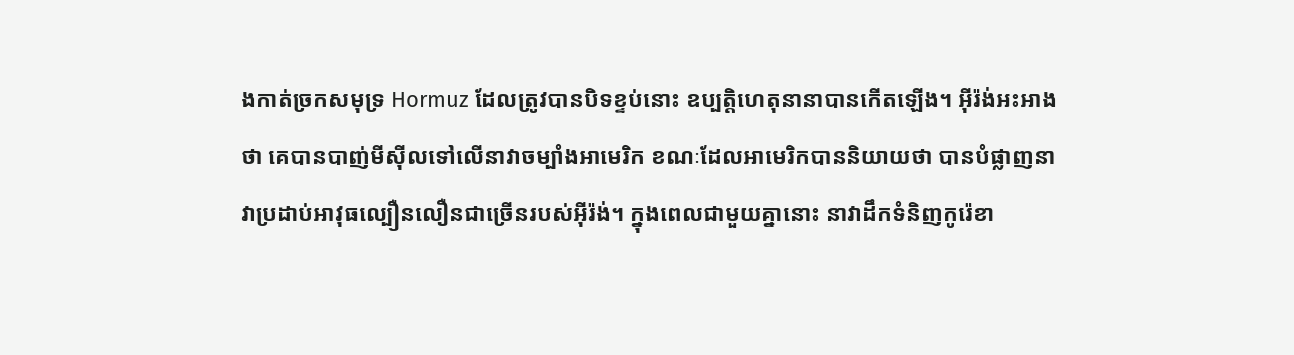ងកាត់ច្រកសមុទ្រ Hormuz ដែលត្រូវបានបិទខ្ទប់នោះ ឧប្បត្តិហេតុនានាបានកើតឡើង។ អ៊ីរ៉ង់អះអាងថា គេបានបាញ់មីស៊ីលទៅលើនាវាចម្បាំងអាមេរិក ខណៈដែលអាមេរិកបាននិយាយថា បានបំផ្លាញនាវាប្រដាប់អាវុធល្បឿនលឿនជាច្រើនរបស់អ៊ីរ៉ង់។ ក្នុងពេលជាមួយគ្នានោះ នាវាដឹកទំនិញកូរ៉េខា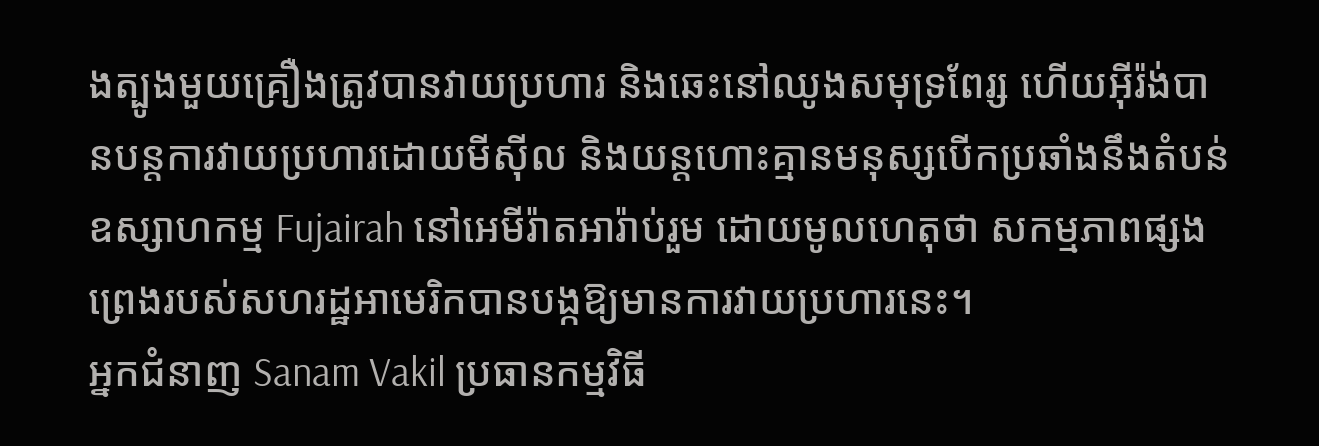ងត្បូងមួយគ្រឿងត្រូវបានវាយប្រហារ និងឆេះនៅឈូងសមុទ្រពែរ្ស ហើយអ៊ីរ៉ង់បានបន្តការវាយប្រហារដោយមីស៊ីល និងយន្តហោះគ្មានមនុស្សបើកប្រឆាំងនឹងតំបន់ឧស្សាហកម្ម Fujairah នៅអេមីរ៉ាតអារ៉ាប់រួម ដោយមូលហេតុថា សកម្មភាពផ្សងព្រេងរបស់សហរដ្ឋអាមេរិកបានបង្កឱ្យមានការវាយប្រហារនេះ។
អ្នកជំនាញ Sanam Vakil ប្រធានកម្មវិធី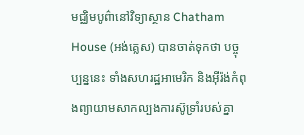មជ្ឈិមបូព៌ានៅវិទ្យាស្ថាន Chatham House (អង់គ្លេស) បានចាត់ទុកថា បច្ចុប្បន្ននេះ ទាំងសហរដ្ឋអាមេរិក និងអ៊ីរ៉ង់កំពុងព្យាយាមសាកល្បងការស៊ូទ្រាំរបស់គ្នា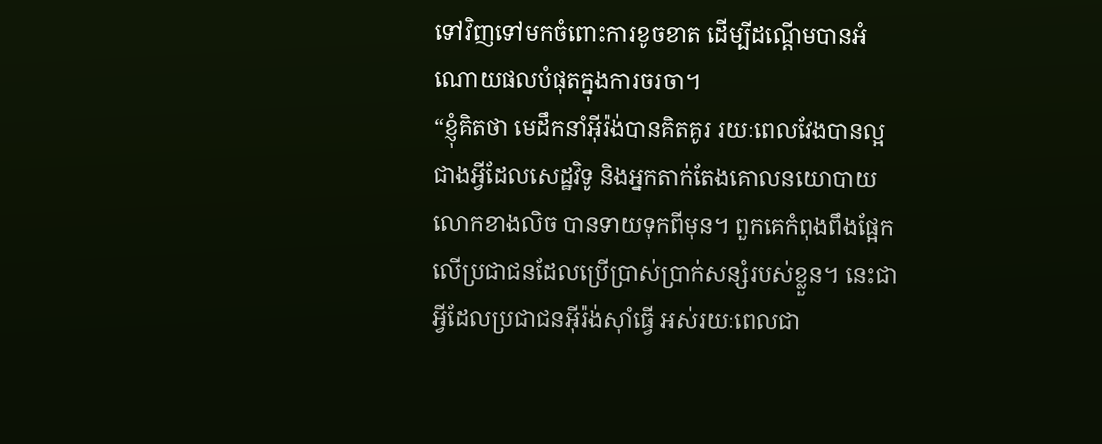ទៅវិញទៅមកចំពោះការខូចខាត ដើម្បីដណ្ដើមបានអំណោយផលបំផុតក្នុងការចរចា។
“ខ្ញុំគិតថា មេដឹកនាំអ៊ីរ៉ង់បានគិតគូរ រយៈពេលវែងបានល្អជាងអ្វីដែលសេដ្ឋវិទូ និងអ្នកតាក់តែងគោលនយោបាយលោកខាងលិច បានទាយទុកពីមុន។ ពួកគេកំពុងពឹងផ្អែកលើប្រជាជនដែលប្រើប្រាស់ប្រាក់សន្សំរបស់ខ្លួន។ នេះជាអ្វីដែលប្រជាជនអ៊ីរ៉ង់ស៊ាំធ្វើ អស់រយៈពេលជា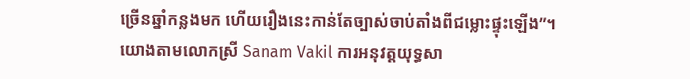ច្រើនឆ្នាំកន្លងមក ហើយរឿងនេះកាន់តែច្បាស់ចាប់តាំងពីជម្លោះផ្ទុះឡើង”។
យោងតាមលោកស្រី Sanam Vakil ការអនុវត្តយុទ្ធសា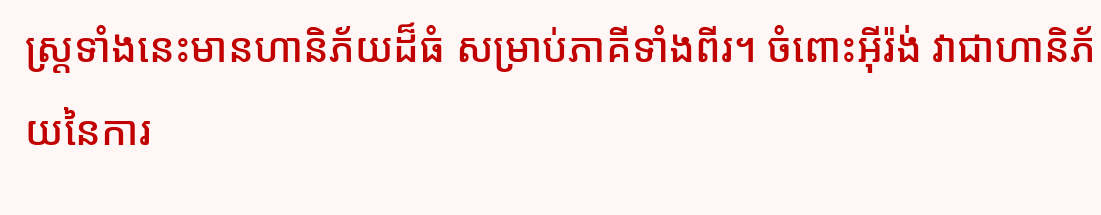ស្ត្រទាំងនេះមានហានិភ័យដ៏ធំ សម្រាប់ភាគីទាំងពីរ។ ចំពោះអ៊ីរ៉ង់ វាជាហានិភ័យនៃការ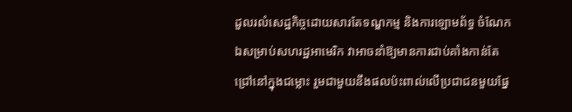ដួលរលំសេដ្ឋកិច្ចដោយសារតែទណ្ឌកម្ម និងការឡោមព័ទ្ធ ចំណែកឯសម្រាប់សហរដ្ឋអាមេរិក វាអាចនាំឱ្យមានការជាប់គាំងកាន់តែជ្រៅនៅក្នុងជម្លោះ រួមជាមួយនឹងផលប៉ះពាល់លើប្រជាជនមួយផ្នែ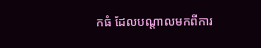កធំ ដែលបណ្ដាលមកពីការ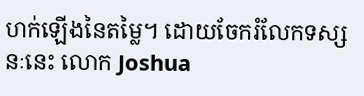ហក់ឡើងនៃតម្លៃ។ ដោយចែករំលែកទស្សនៈនេះ លោក Joshua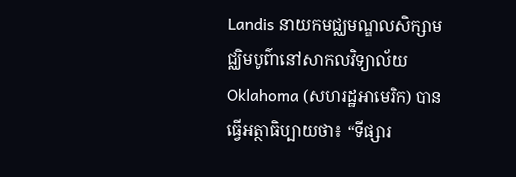Landis នាយកមជ្ឈមណ្ឌលសិក្សាមជ្ឈិមបូព៌ានៅសាកលវិទ្យាល័យ Oklahoma (សហរដ្ឋអាមេរិក) បានធ្វើអត្ថាធិប្បាយថា៖ “ទីផ្សារ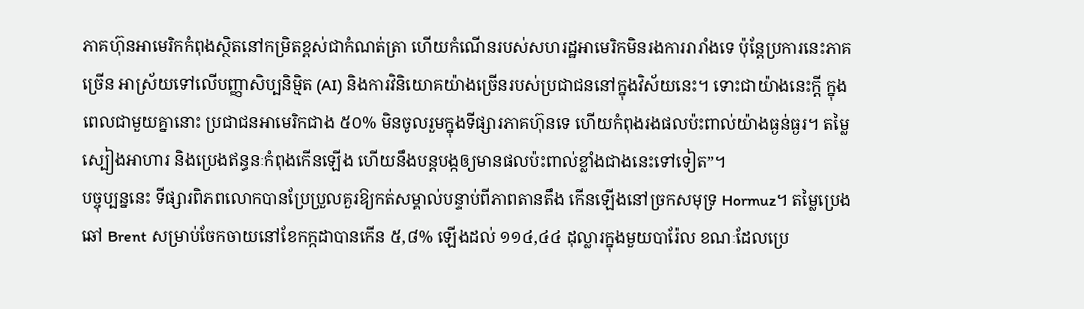ភាគហ៊ុនអាមេរិកកំពុងស្ថិតនៅកម្រិតខ្ពស់ជាកំណត់ត្រា ហើយកំណើនរបស់សហរដ្ឋអាមេរិកមិនរងការរារាំងទេ ប៉ុន្តែប្រការនេះភាគច្រើន អាស្រ័យទៅលើបញ្ញាសិប្បនិម្មិត (AI) និងការវិនិយោគយ៉ាងច្រើនរបស់ប្រជាជននៅក្នុងវិស័យនេះ។ ទោះជាយ៉ាងនេះក្ដី ក្នុងពេលជាមួយគ្នានោះ ប្រជាជនអាមេរិកជាង ៥០% មិនចូលរួមក្នុងទីផ្សារភាគហ៊ុនទេ ហើយកំពុងរងផលប៉ះពាល់យ៉ាងធ្ងន់ធ្ងរ។ តម្លៃស្បៀងអាហារ និងប្រេងឥន្ធនៈកំពុងកើនឡើង ហើយនឹងបន្តបង្កឲ្យមានផលប៉ះពាល់ខ្លាំងជាងនេះទៅទៀត”។
បច្ចុប្បន្ននេះ ទីផ្សារពិភពលោកបានប្រែប្រួលគួរឱ្យកត់សម្គាល់បន្ទាប់ពីភាពតានតឹង កើនឡើងនៅច្រកសមុទ្រ Hormuz។ តម្លៃប្រេងឆៅ Brent សម្រាប់ចែកចាយនៅខែកក្កដាបានកើន ៥,៨% ឡើងដល់ ១១៤,៤៤ ដុល្លារក្នុងមួយបារ៉ែល ខណៈដែលប្រេ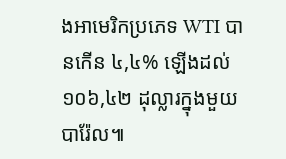ងអាមេរិកប្រភេទ WTI បានកើន ៤,៤% ឡើងដល់ ១០៦,៤២ ដុល្លារក្នុងមួយបារ៉ែល៕